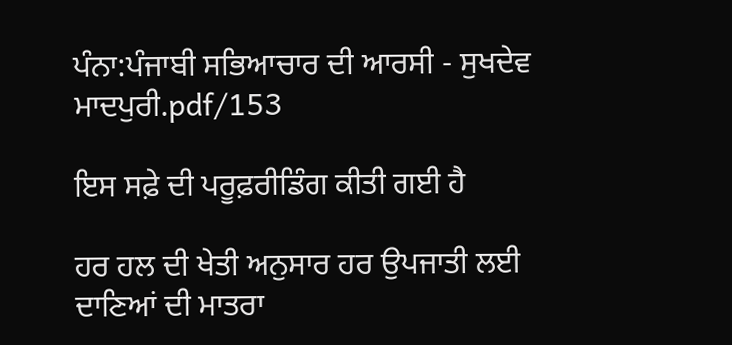ਪੰਨਾ:ਪੰਜਾਬੀ ਸਭਿਆਚਾਰ ਦੀ ਆਰਸੀ - ਸੁਖਦੇਵ ਮਾਦਪੁਰੀ.pdf/153

ਇਸ ਸਫ਼ੇ ਦੀ ਪਰੂਫ਼ਰੀਡਿੰਗ ਕੀਤੀ ਗਈ ਹੈ

ਹਰ ਹਲ ਦੀ ਖੇਤੀ ਅਨੁਸਾਰ ਹਰ ਉਪਜਾਤੀ ਲਈ ਦਾਣਿਆਂ ਦੀ ਮਾਤਰਾ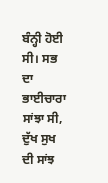ਬੰਨ੍ਹੀ ਹੋਈ ਸੀ। ਸਭ ਦਾ ਭਾਈਚਾਰਾ ਸਾਂਝਾ ਸੀ, ਦੁੱਖ ਸੁਖ ਦੀ ਸਾਂਝ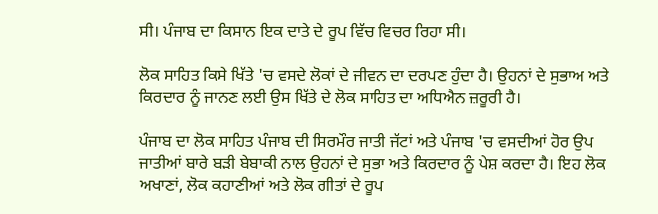ਸੀ। ਪੰਜਾਬ ਦਾ ਕਿਸਾਨ ਇਕ ਦਾਤੇ ਦੇ ਰੂਪ ਵਿੱਚ ਵਿਚਰ ਰਿਹਾ ਸੀ।

ਲੋਕ ਸਾਹਿਤ ਕਿਸੇ ਖਿੱਤੇ 'ਚ ਵਸਦੇ ਲੋਕਾਂ ਦੇ ਜੀਵਨ ਦਾ ਦਰਪਣ ਹੁੰਦਾ ਹੈ। ਉਹਨਾਂ ਦੇ ਸੁਭਾਅ ਅਤੇ ਕਿਰਦਾਰ ਨੂੰ ਜਾਨਣ ਲਈ ਉਸ ਖਿੱਤੇ ਦੇ ਲੋਕ ਸਾਹਿਤ ਦਾ ਅਧਿਐਨ ਜ਼ਰੂਰੀ ਹੈ।

ਪੰਜਾਬ ਦਾ ਲੋਕ ਸਾਹਿਤ ਪੰਜਾਬ ਦੀ ਸਿਰਮੌਰ ਜਾਤੀ ਜੱਟਾਂ ਅਤੇ ਪੰਜਾਬ 'ਚ ਵਸਦੀਆਂ ਹੋਰ ਉਪ ਜਾਤੀਆਂ ਬਾਰੇ ਬੜੀ ਬੇਬਾਕੀ ਨਾਲ ਉਹਨਾਂ ਦੇ ਸੁਭਾ ਅਤੇ ਕਿਰਦਾਰ ਨੂੰ ਪੇਸ਼ ਕਰਦਾ ਹੈ। ਇਹ ਲੋਕ ਅਖਾਣਾਂ, ਲੋਕ ਕਹਾਣੀਆਂ ਅਤੇ ਲੋਕ ਗੀਤਾਂ ਦੇ ਰੂਪ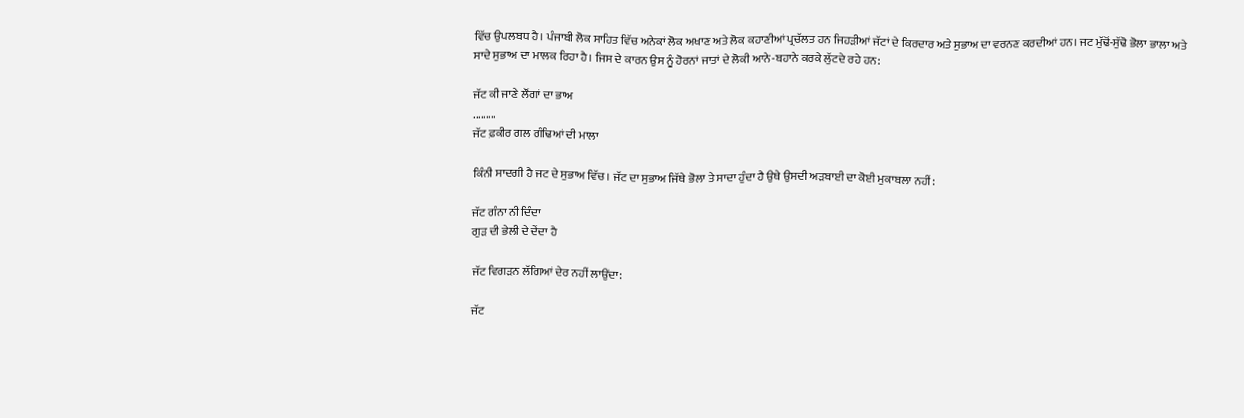ਵਿੱਚ ਉਪਲਬਧ ਹੈ। ਪੰਜਾਬੀ ਲੋਕ ਸਾਹਿਤ ਵਿੱਚ ਅਨੇਕਾਂ ਲੋਕ ਅਖਾਣ ਅਤੇ ਲੋਕ ਕਹਾਣੀਆਂ ਪ੍ਰਚੱਲਤ ਹਨ ਜਿਹੜੀਆਂ ਜੱਟਾਂ ਦੇ ਕਿਰਦਾਰ ਅਤੇ ਸੁਭਾਅ ਦਾ ਵਰਨਣ ਕਰਦੀਆਂ ਹਨ। ਜਟ ਮੁੱਢੋਂ-ਸੁੱਢੋ ਭੋਲਾ ਭਾਲਾ ਅਤੇ ਸਾਦੇ ਸੁਭਾਅ ਦਾ ਮਾਲਕ ਰਿਹਾ ਹੈ। ਜਿਸ ਦੇ ਕਾਰਨ ਉਸ ਨੂੰ ਹੋਰਨਾਂ ਜਾਤਾਂ ਦੇ ਲੋਕੀ ਆਨੇ-ਬਹਾਨੇ ਕਰਕੇ ਲੁੱਟਦੇ ਰਹੇ ਹਨ:

ਜੱਟ ਕੀ ਜਾਣੇ ਲੌਂਗਾਂ ਦਾ ਭਾਅ
.........
ਜੱਟ ਫ਼ਕੀਰ ਗਲ ਗੰਢਿਆਂ ਦੀ ਮਾਲਾ

ਕਿੰਨੀ ਸਾਦਗੀ ਹੈ ਜਟ ਦੇ ਸੁਭਾਅ ਵਿੱਚ। ਜੱਟ ਦਾ ਸੁਭਾਅ ਜਿੱਥੇ ਭੋਲਾ ਤੇ ਸਾਦਾ ਹੁੰਦਾ ਹੈ ਉਥੇ ਉਸਦੀ ਅੜਬਾਈ ਦਾ ਕੋਈ ਮੁਕਾਬਲਾ ਨਹੀਂ:

ਜੱਟ ਗੰਨਾ ਨੀ ਦਿੰਦਾ
ਗੁੜ ਦੀ ਭੇਲੀ ਦੇ ਦੇਂਦਾ ਹੈ

ਜੱਟ ਵਿਗੜਨ ਲੱਗਿਆਂ ਦੇਰ ਨਹੀਂ ਲਾਉਂਦਾ:

ਜੱਟ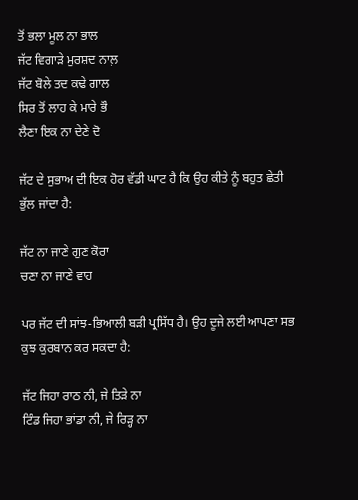ਤੋਂ ਭਲਾ ਮੂਲ ਨਾ ਭਾਲ
ਜੱਟ ਵਿਗਾੜੇ ਮੁਰਸ਼ਦ ਨਾਲ਼
ਜੱਟ ਬੋਲੇ ਤਦ ਕਢੇ ਗਾਲ
ਸਿਰ ਤੋਂ ਲਾਹ ਕੇ ਮਾਰੇ ਭੌ
ਲੈਣਾ ਇਕ ਨਾ ਦੇਣੇ ਦੋ

ਜੱਟ ਦੇ ਸੁਭਾਅ ਦੀ ਇਕ ਹੋਰ ਵੱਡੀ ਘਾਟ ਹੈ ਕਿ ਉਹ ਕੀਤੇ ਨੂੰ ਬਹੁਤ ਛੇਤੀ ਭੁੱਲ ਜਾਂਦਾ ਹੈ:

ਜੱਟ ਨਾ ਜਾਣੇ ਗੁਣ ਕੋਰਾ
ਚਣਾ ਨਾ ਜਾਣੇ ਵਾਹ

ਪਰ ਜੱਟ ਦੀ ਸਾਂਝ-ਭਿਆਲੀ ਬੜੀ ਪ੍ਰਸਿੱਧ ਹੈ। ਉਹ ਦੂਜੇ ਲਈ ਆਪਣਾ ਸਭ ਕੁਝ ਕੁਰਬਾਨ ਕਰ ਸਕਦਾ ਹੈ:

ਜੱਟ ਜਿਹਾ ਰਾਠ ਨੀ, ਜੇ ਤਿੜੇ ਨਾ
ਟਿੰਡ ਜਿਹਾ ਭਾਂਡਾ ਨੀ, ਜੇ ਰਿੜ੍ਹ ਨਾ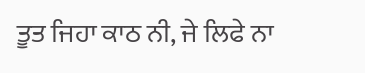ਤੂਤ ਜਿਹਾ ਕਾਠ ਨੀ, ਜੇ ਲਿਫੇ ਨਾ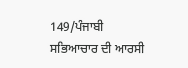149/ਪੰਜਾਬੀ ਸਭਿਆਚਾਰ ਦੀ ਆਰਸੀ